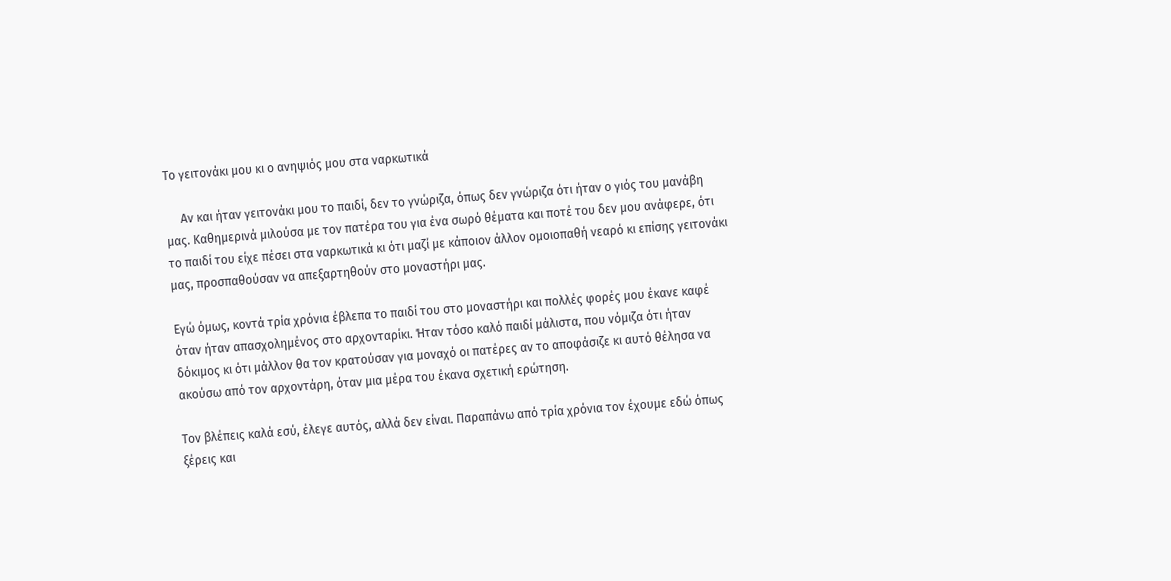Το γειτονάκι μου κι ο ανηψιός μου στα ναρκωτικά

     Αν και ήταν γειτονάκι μου το παιδί, δεν το γνώριζα, όπως δεν γνώριζα ότι ήταν ο γιός του μανάβη μας. Καθημερινά μιλούσα με τον πατέρα του για ένα σωρό θέματα και ποτέ του δεν μου ανάφερε, ότι το παιδί του είχε πέσει στα ναρκωτικά κι ότι μαζί με κάποιον άλλον ομοιοπαθή νεαρό κι επίσης γειτονάκι μας, προσπαθούσαν να απεξαρτηθούν στο μοναστήρι μας.

Εγώ όμως, κοντά τρία χρόνια έβλεπα το παιδί του στο μοναστήρι και πολλές φορές μου έκανε καφέ όταν ήταν απασχολημένος στο αρχονταρίκι. Ήταν τόσο καλό παιδί μάλιστα, που νόμιζα ότι ήταν δόκιμος κι ότι μάλλον θα τον κρατούσαν για μοναχό οι πατέρες αν το αποφάσιζε κι αυτό θέλησα να ακούσω από τον αρχοντάρη, όταν μια μέρα του έκανα σχετική ερώτηση.

Τον βλέπεις καλά εσύ, έλεγε αυτός, αλλά δεν είναι. Παραπάνω από τρία χρόνια τον έχουμε εδώ όπως ξέρεις και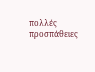πολλές προσπάθειες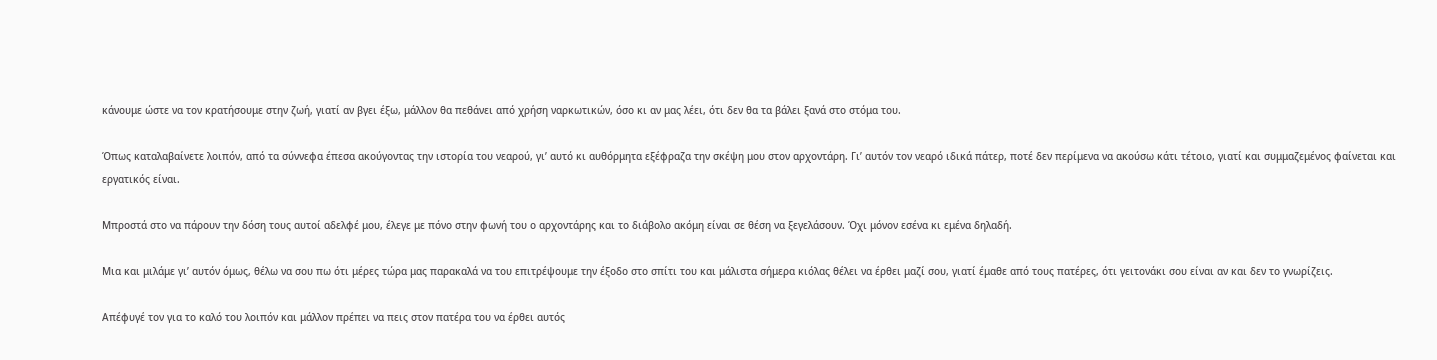κάνουμε ώστε να τον κρατήσουμε στην ζωή, γιατί αν βγει έξω, μάλλον θα πεθάνει από χρήση ναρκωτικών, όσο κι αν μας λέει, ότι δεν θα τα βάλει ξανά στο στόμα του.

Όπως καταλαβαίνετε λοιπόν, από τα σύννεφα έπεσα ακούγοντας την ιστορία του νεαρού, γι’ αυτό κι αυθόρμητα εξέφραζα την σκέψη μου στον αρχοντάρη. Γι’ αυτόν τον νεαρό ιδικά πάτερ, ποτέ δεν περίμενα να ακούσω κάτι τέτοιο, γιατί και συμμαζεμένος φαίνεται και εργατικός είναι.

Μπροστά στο να πάρουν την δόση τους αυτοί αδελφέ μου, έλεγε με πόνο στην φωνή του ο αρχοντάρης και το διάβολο ακόμη είναι σε θέση να ξεγελάσουν. Όχι μόνον εσένα κι εμένα δηλαδή.

Μια και μιλάμε γι’ αυτόν όμως, θέλω να σου πω ότι μέρες τώρα μας παρακαλά να του επιτρέψουμε την έξοδο στο σπίτι του και μάλιστα σήμερα κιόλας θέλει να έρθει μαζί σου, γιατί έμαθε από τους πατέρες, ότι γειτονάκι σου είναι αν και δεν το γνωρίζεις.

Απέφυγέ τον για το καλό του λοιπόν και μάλλον πρέπει να πεις στον πατέρα του να έρθει αυτός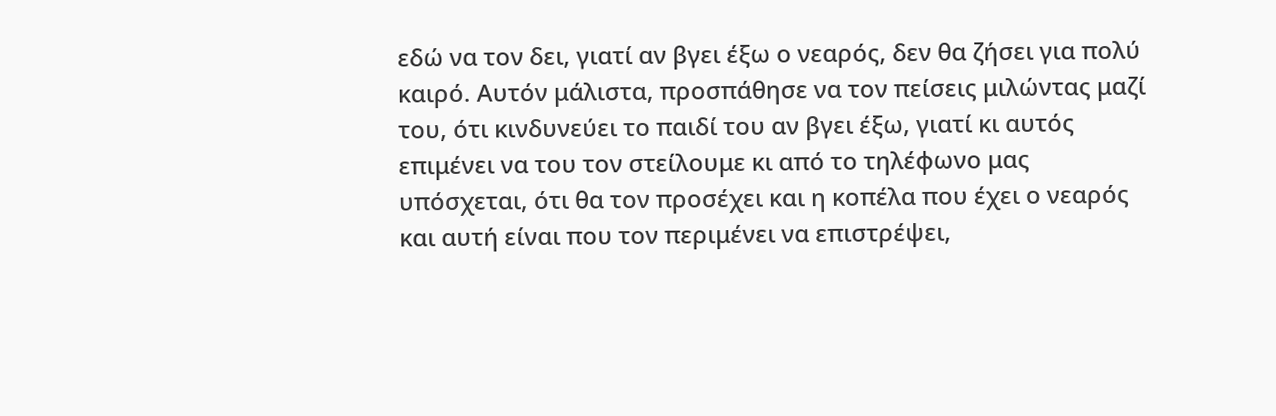εδώ να τον δει, γιατί αν βγει έξω ο νεαρός, δεν θα ζήσει για πολύ καιρό. Αυτόν μάλιστα, προσπάθησε να τον πείσεις μιλώντας μαζί του, ότι κινδυνεύει το παιδί του αν βγει έξω, γιατί κι αυτός επιμένει να του τον στείλουμε κι από το τηλέφωνο μας υπόσχεται, ότι θα τον προσέχει και η κοπέλα που έχει ο νεαρός και αυτή είναι που τον περιμένει να επιστρέψει,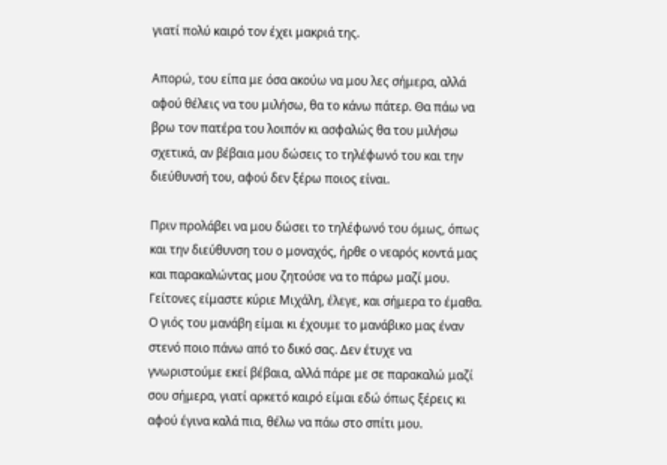γιατί πολύ καιρό τον έχει μακριά της.

Απορώ, του είπα με όσα ακούω να μου λες σήμερα, αλλά αφού θέλεις να του μιλήσω, θα το κάνω πάτερ. Θα πάω να βρω τον πατέρα του λοιπόν κι ασφαλώς θα του μιλήσω σχετικά, αν βέβαια μου δώσεις το τηλέφωνό του και την διεύθυνσή του, αφού δεν ξέρω ποιος είναι.

Πριν προλάβει να μου δώσει το τηλέφωνό του όμως, όπως και την διεύθυνση του ο μοναχός, ήρθε ο νεαρός κοντά μας και παρακαλώντας μου ζητούσε να το πάρω μαζί μου. Γείτονες είμαστε κύριε Μιχάλη, έλεγε, και σήμερα το έμαθα. Ο γιός του μανάβη είμαι κι έχουμε το μανάβικο μας έναν στενό ποιο πάνω από το δικό σας. Δεν έτυχε να γνωριστούμε εκεί βέβαια, αλλά πάρε με σε παρακαλώ μαζί σου σήμερα, γιατί αρκετό καιρό είμαι εδώ όπως ξέρεις κι αφού έγινα καλά πια, θέλω να πάω στο σπίτι μου.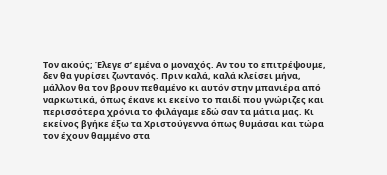Τον ακούς; Έλεγε σ’ εμένα ο μοναχός. Αν του το επιτρέψουμε, δεν θα γυρίσει ζωντανός. Πριν καλά, καλά κλείσει μήνα, μάλλον θα τον βρουν πεθαμένο κι αυτόν στην μπανιέρα από ναρκωτικά, όπως έκανε κι εκείνο το παιδί που γνώριζες και περισσότερα χρόνια το φιλάγαμε εδώ σαν τα μάτια μας. Κι εκείνος βγήκε έξω τα Χριστούγεννα όπως θυμάσαι και τώρα τον έχουν θαμμένο στα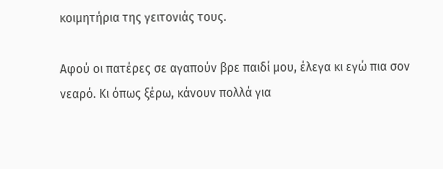κοιμητήρια της γειτονιάς τους.

Αφού οι πατέρες σε αγαπούν βρε παιδί μου, έλεγα κι εγώ πια σον νεαρό. Κι όπως ξέρω, κάνουν πολλά για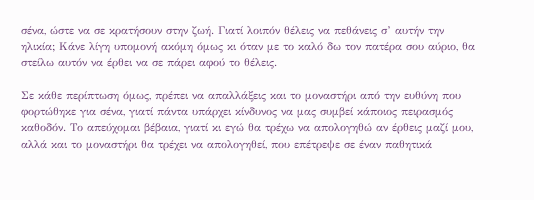σένα, ώστε να σε κρατήσουν στην ζωή. Γιατί λοιπόν θέλεις να πεθάνεις σ’ αυτήν την ηλικία; Κάνε λίγη υπομονή ακόμη όμως κι όταν με το καλό δω τον πατέρα σου αύριο, θα στείλω αυτόν να έρθει να σε πάρει αφού το θέλεις.

Σε κάθε περίπτωση όμως, πρέπει να απαλλάξεις και το μοναστήρι από την ευθύνη που φορτώθηκε για σένα, γιατί πάντα υπάρχει κίνδυνος να μας συμβεί κάποιος πειρασμός καθοδόν. Το απεύχομαι βέβαια, γιατί κι εγώ θα τρέχω να απολογηθώ αν έρθεις μαζί μου, αλλά και το μοναστήρι θα τρέχει να απολογηθεί, που επέτρεψε σε έναν παθητικά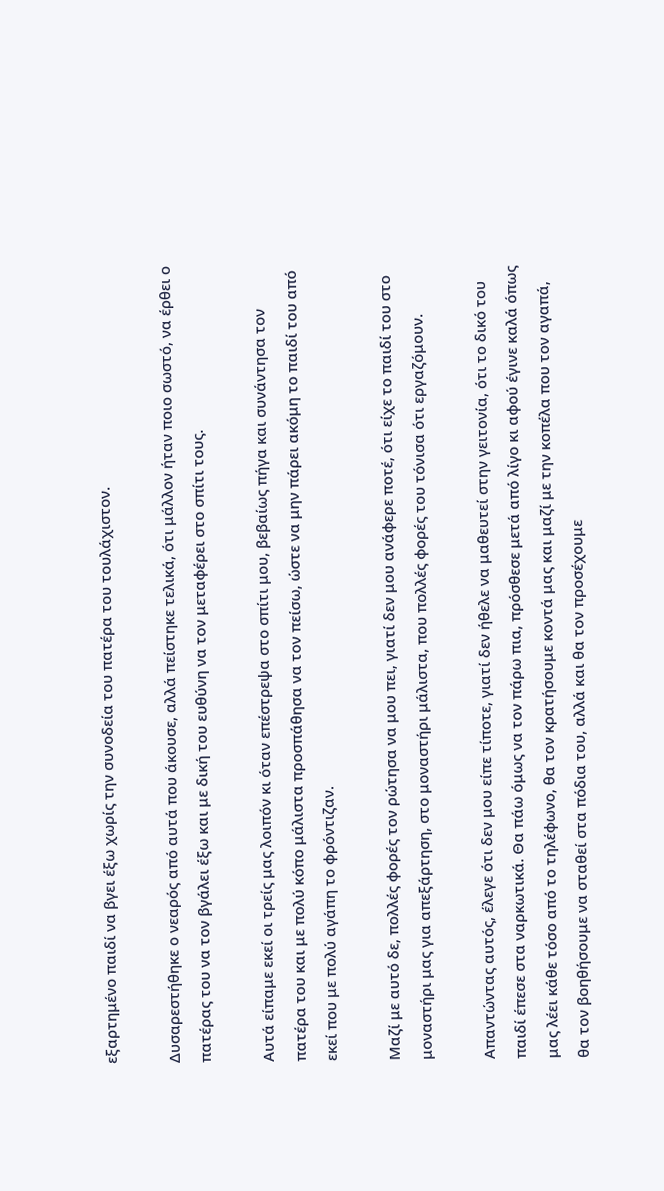εξαρτημένο παιδί να βγει έξω χωρίς την συνοδεία του πατέρα του τουλάχιστον.

Δυσαρεστήθηκε ο νεαρός από αυτά που άκουσε, αλλά πείστηκε τελικά, ότι μάλλον ήταν ποιο σωστό, να έρθει ο πατέρας του να τον βγάλει έξω και με δική του ευθύνη να τον μεταφέρει στο σπίτι τους.

Αυτά είπαμε εκεί οι τρείς μας λοιπόν κι όταν επέστρεψα στο σπίτι μου, βεβαίως πήγα και συνάντησα τον πατέρα του και με πολύ κόπο μάλιστα προσπάθησα να τον πείσω, ώστε να μην πάρει ακόμη το παιδί του από εκεί που με πολύ αγάπη το φρόντιζαν.

Μαζί με αυτό δε, πολλές φορές τον ρώτησα να μου πει, γιατί δεν μου ανάφερε ποτέ, ότι είχε το παιδί του στο μοναστήρι μας για απεξάρτηση, στο μοναστήρι μάλιστα, που πολλές φορές του τόνισα ότι εργαζόμουν.

Απαντώντας αυτός, έλεγε ότι δεν μου είπε τίποτε, γιατί δεν ήθελε να μαθευτεί στην γειτονία, ότι το δικό του παιδί έπεσε στα ναρκωτικά. Θα πάω όμως να τον πάρω πια, πρόσθεσε μετά από λίγο κι αφού έγινε καλά όπως μας λέει κάθε τόσο από το τηλέφωνο, θα τον κρατήσουμε κοντά μας και μαζί με την κοπέλα που τον αγαπά, θα τον βοηθήσουμε να σταθεί στα πόδια του, αλλά και θα τον προσέχουμε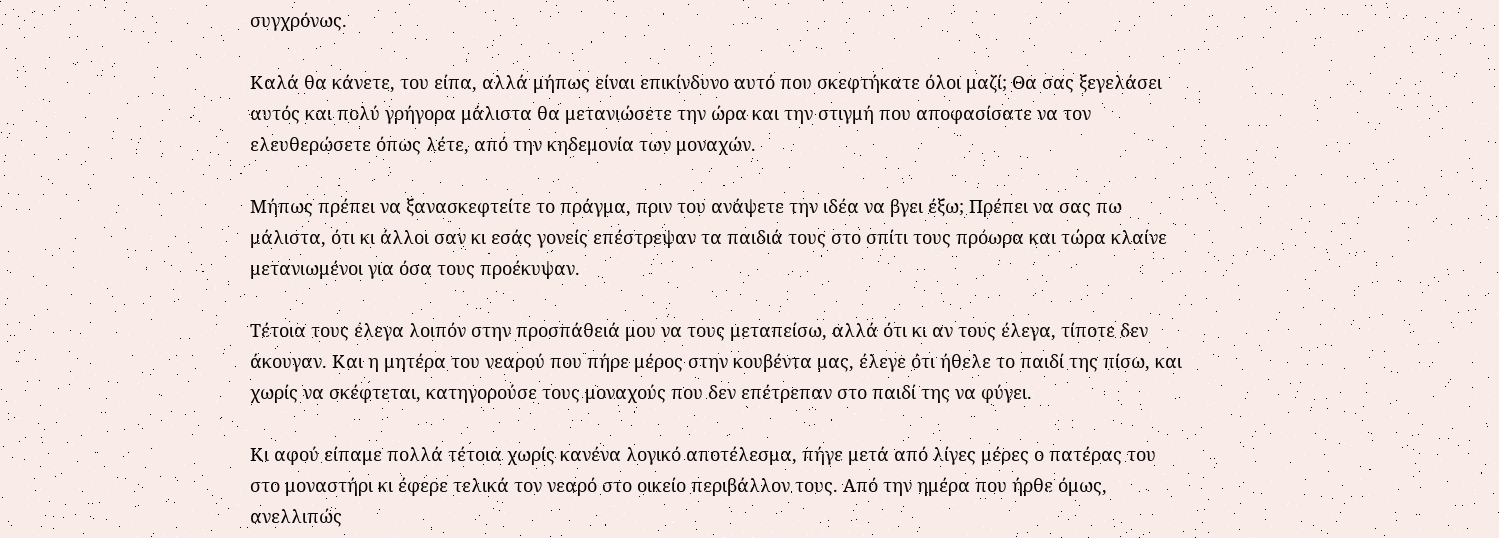συγχρόνως.

Καλά θα κάνετε, του είπα, αλλά μήπως είναι επικίνδυνο αυτό που σκεφτήκατε όλοι μαζί; Θα σας ξεγελάσει αυτός και πολύ γρήγορα μάλιστα θα μετανιώσετε την ώρα και την στιγμή που αποφασίσατε να τον ελευθερώσετε όπως λέτε, από την κηδεμονία των μοναχών.

Μήπως πρέπει να ξανασκεφτείτε το πράγμα, πριν του ανάψετε την ιδέα να βγει έξω; Πρέπει να σας πω μάλιστα, ότι κι άλλοι σαν κι εσάς γονείς επέστρεψαν τα παιδιά τους στο σπίτι τους πρόωρα και τώρα κλαίνε μετανιωμένοι για όσα τους προέκυψαν.

Τέτοια τους έλεγα λοιπόν στην προσπάθειά μου να τους μεταπείσω, αλλά ότι κι αν τους έλεγα, τίποτε δεν άκουγαν. Και η μητέρα του νεαρού που πήρε μέρος στην κουβέντα μας, έλεγε ότι ήθελε το παιδί της πίσω, και χωρίς να σκέφτεται, κατηγορούσε τους μοναχούς που δεν επέτρεπαν στο παιδί της να φύγει.

Κι αφού είπαμε πολλά τέτοια χωρίς κανένα λογικό αποτέλεσμα, πήγε μετά από λίγες μέρες ο πατέρας του στο μοναστήρι κι έφερε τελικά τον νεαρό στο οικείο περιβάλλον τους. Από την ημέρα που ήρθε όμως, ανελλιπώς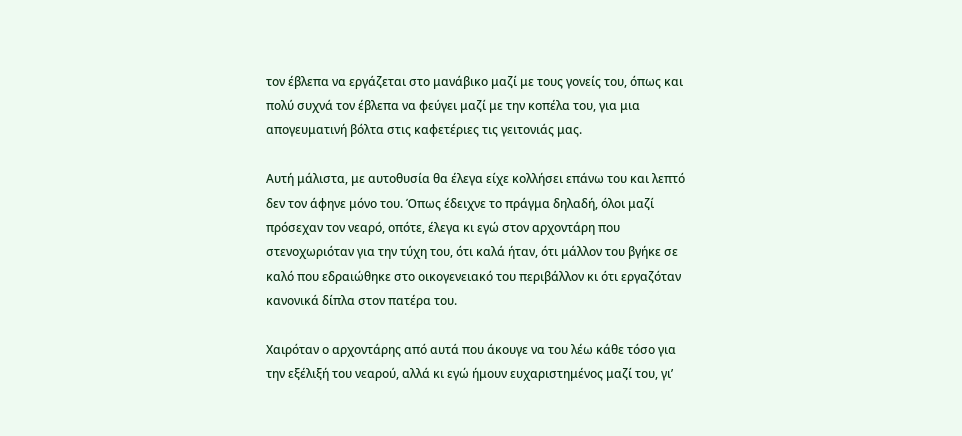τον έβλεπα να εργάζεται στο μανάβικο μαζί με τους γονείς του, όπως και πολύ συχνά τον έβλεπα να φεύγει μαζί με την κοπέλα του, για μια απογευματινή βόλτα στις καφετέριες τις γειτονιάς μας.

Αυτή μάλιστα, με αυτοθυσία θα έλεγα είχε κολλήσει επάνω του και λεπτό δεν τον άφηνε μόνο του. Όπως έδειχνε το πράγμα δηλαδή, όλοι μαζί πρόσεχαν τον νεαρό, οπότε, έλεγα κι εγώ στον αρχοντάρη που στενοχωριόταν για την τύχη του, ότι καλά ήταν, ότι μάλλον του βγήκε σε καλό που εδραιώθηκε στο οικογενειακό του περιβάλλον κι ότι εργαζόταν κανονικά δίπλα στον πατέρα του.

Χαιρόταν ο αρχοντάρης από αυτά που άκουγε να του λέω κάθε τόσο για την εξέλιξή του νεαρού, αλλά κι εγώ ήμουν ευχαριστημένος μαζί του, γι’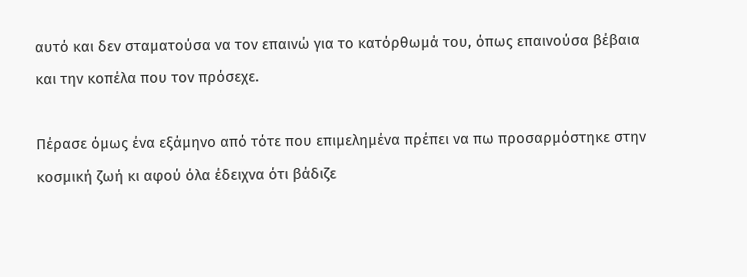αυτό και δεν σταματούσα να τον επαινώ για το κατόρθωμά του, όπως επαινούσα βέβαια και την κοπέλα που τον πρόσεχε.

Πέρασε όμως ένα εξάμηνο από τότε που επιμελημένα πρέπει να πω προσαρμόστηκε στην κοσμική ζωή κι αφού όλα έδειχνα ότι βάδιζε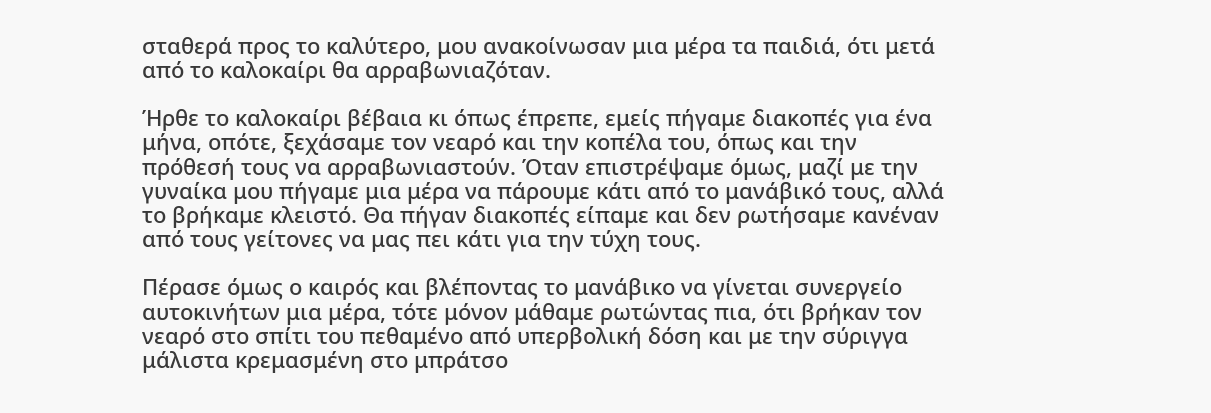σταθερά προς το καλύτερο, μου ανακοίνωσαν μια μέρα τα παιδιά, ότι μετά από το καλοκαίρι θα αρραβωνιαζόταν.

Ήρθε το καλοκαίρι βέβαια κι όπως έπρεπε, εμείς πήγαμε διακοπές για ένα μήνα, οπότε, ξεχάσαμε τον νεαρό και την κοπέλα του, όπως και την πρόθεσή τους να αρραβωνιαστούν. Όταν επιστρέψαμε όμως, μαζί με την γυναίκα μου πήγαμε μια μέρα να πάρουμε κάτι από το μανάβικό τους, αλλά το βρήκαμε κλειστό. Θα πήγαν διακοπές είπαμε και δεν ρωτήσαμε κανέναν από τους γείτονες να μας πει κάτι για την τύχη τους.

Πέρασε όμως ο καιρός και βλέποντας το μανάβικο να γίνεται συνεργείο αυτοκινήτων μια μέρα, τότε μόνον μάθαμε ρωτώντας πια, ότι βρήκαν τον νεαρό στο σπίτι του πεθαμένο από υπερβολική δόση και με την σύριγγα μάλιστα κρεμασμένη στο μπράτσο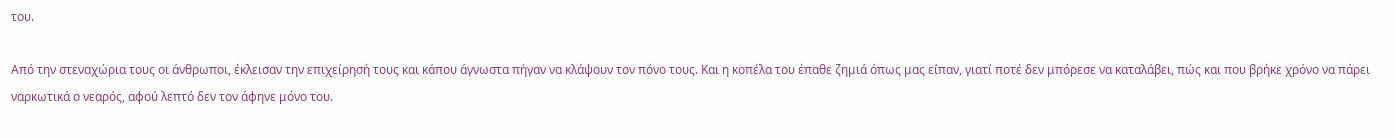του.

Από την στεναχώρια τους οι άνθρωποι, έκλεισαν την επιχείρησή τους και κάπου άγνωστα πήγαν να κλάψουν τον πόνο τους. Και η κοπέλα του έπαθε ζημιά όπως μας είπαν, γιατί ποτέ δεν μπόρεσε να καταλάβει, πώς και που βρήκε χρόνο να πάρει ναρκωτικά ο νεαρός, αφού λεπτό δεν τον άφηνε μόνο του.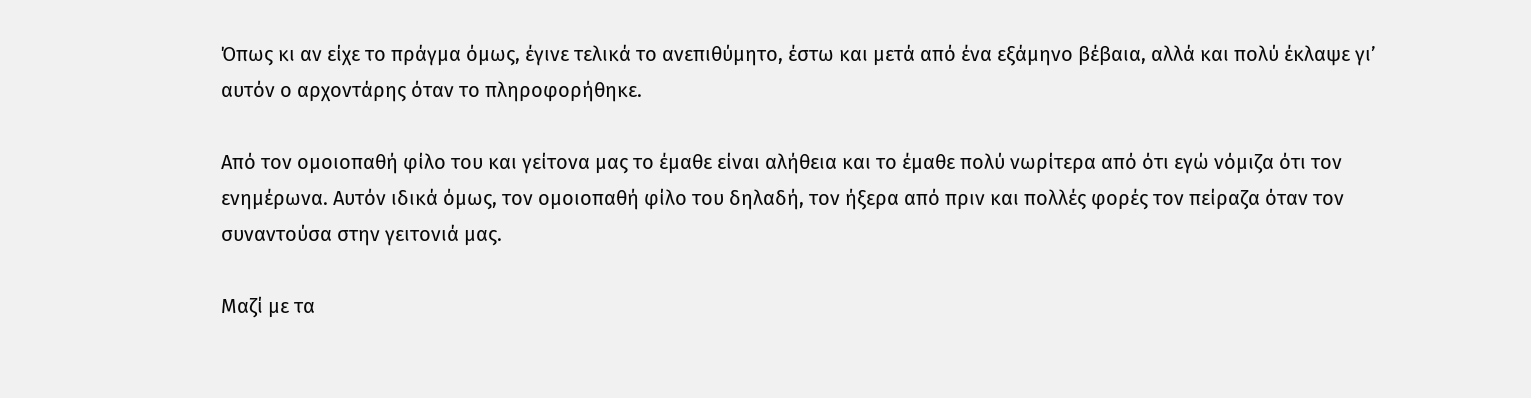Όπως κι αν είχε το πράγμα όμως, έγινε τελικά το ανεπιθύμητο, έστω και μετά από ένα εξάμηνο βέβαια, αλλά και πολύ έκλαψε γι’ αυτόν ο αρχοντάρης όταν το πληροφορήθηκε.

Από τον ομοιοπαθή φίλο του και γείτονα μας το έμαθε είναι αλήθεια και το έμαθε πολύ νωρίτερα από ότι εγώ νόμιζα ότι τον ενημέρωνα. Αυτόν ιδικά όμως, τον ομοιοπαθή φίλο του δηλαδή, τον ήξερα από πριν και πολλές φορές τον πείραζα όταν τον συναντούσα στην γειτονιά μας.

Μαζί με τα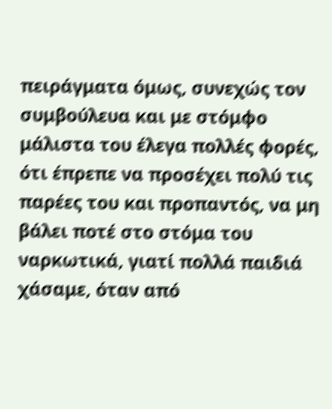πειράγματα όμως, συνεχώς τον συμβούλευα και με στόμφο μάλιστα του έλεγα πολλές φορές, ότι έπρεπε να προσέχει πολύ τις παρέες του και προπαντός, να μη βάλει ποτέ στο στόμα του ναρκωτικά, γιατί πολλά παιδιά χάσαμε, όταν από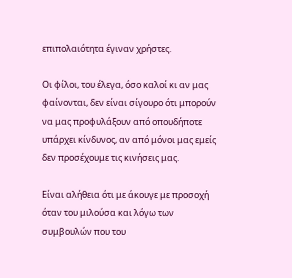επιπολαιότητα έγιναν χρήστες.

Οι φίλοι, του έλεγα, όσο καλοί κι αν μας φαίνονται, δεν είναι σίγουρο ότι μπορούν να μας προφυλάξουν από οπουδήποτε υπάρχει κίνδυνος, αν από μόνοι μας εμείς δεν προσέχουμε τις κινήσεις μας.

Είναι αλήθεια ότι με άκουγε με προσοχή όταν του μιλούσα και λόγω των συμβουλών που του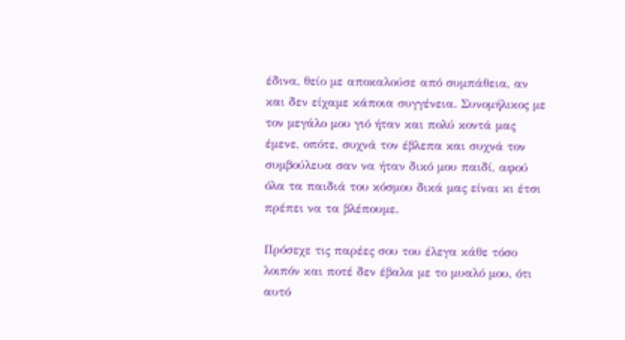έδινα, θείο με αποκαλούσε από συμπάθεια, αν και δεν είχαμε κάποια συγγένεια. Συνομήλικος με τον μεγάλο μου γιό ήταν και πολύ κοντά μας έμενε, οπότε, συχνά τον έβλεπα και συχνά τον συμβούλευα σαν να ήταν δικό μου παιδί, αφού όλα τα παιδιά του κόσμου δικά μας είναι κι έτσι πρέπει να τα βλέπουμε.

Πρόσεχε τις παρέες σου του έλεγα κάθε τόσο λοιπόν και ποτέ δεν έβαλα με το μυαλό μου, ότι αυτό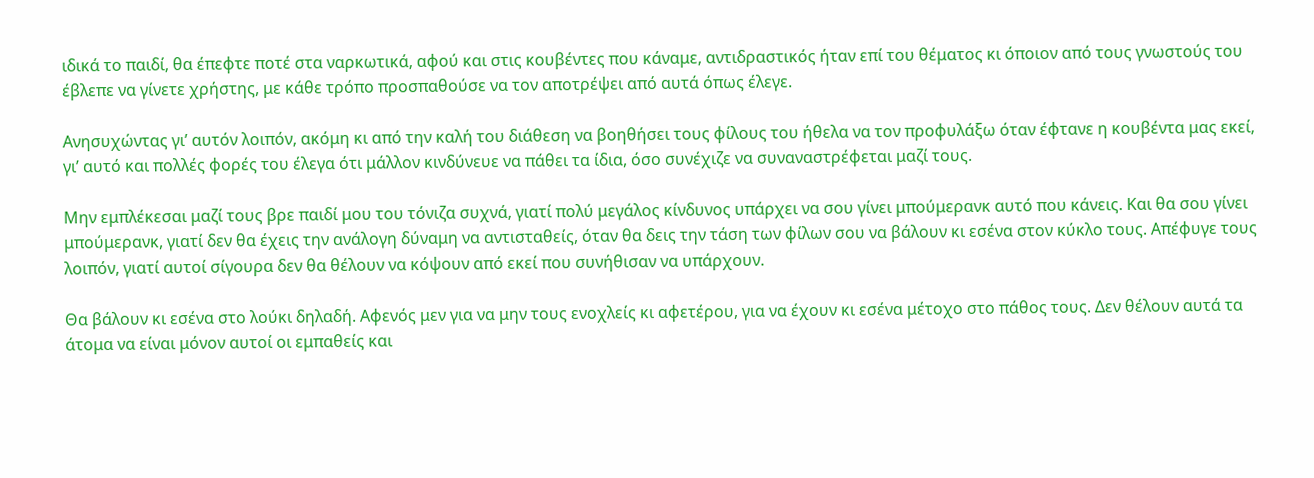ιδικά το παιδί, θα έπεφτε ποτέ στα ναρκωτικά, αφού και στις κουβέντες που κάναμε, αντιδραστικός ήταν επί του θέματος κι όποιον από τους γνωστούς του έβλεπε να γίνετε χρήστης, με κάθε τρόπο προσπαθούσε να τον αποτρέψει από αυτά όπως έλεγε.

Ανησυχώντας γι’ αυτόν λοιπόν, ακόμη κι από την καλή του διάθεση να βοηθήσει τους φίλους του ήθελα να τον προφυλάξω όταν έφτανε η κουβέντα μας εκεί, γι’ αυτό και πολλές φορές του έλεγα ότι μάλλον κινδύνευε να πάθει τα ίδια, όσο συνέχιζε να συναναστρέφεται μαζί τους.

Μην εμπλέκεσαι μαζί τους βρε παιδί μου του τόνιζα συχνά, γιατί πολύ μεγάλος κίνδυνος υπάρχει να σου γίνει μπούμερανκ αυτό που κάνεις. Και θα σου γίνει μπούμερανκ, γιατί δεν θα έχεις την ανάλογη δύναμη να αντισταθείς, όταν θα δεις την τάση των φίλων σου να βάλουν κι εσένα στον κύκλο τους. Απέφυγε τους λοιπόν, γιατί αυτοί σίγουρα δεν θα θέλουν να κόψουν από εκεί που συνήθισαν να υπάρχουν.

Θα βάλουν κι εσένα στο λούκι δηλαδή. Αφενός μεν για να μην τους ενοχλείς κι αφετέρου, για να έχουν κι εσένα μέτοχο στο πάθος τους. Δεν θέλουν αυτά τα άτομα να είναι μόνον αυτοί οι εμπαθείς και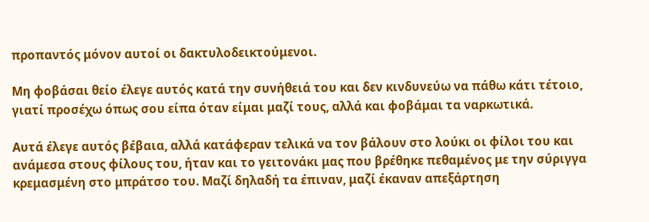προπαντός μόνον αυτοί οι δακτυλοδεικτούμενοι.

Μη φοβάσαι θείο έλεγε αυτός κατά την συνήθειά του και δεν κινδυνεύω να πάθω κάτι τέτοιο, γιατί προσέχω όπως σου είπα όταν είμαι μαζί τους, αλλά και φοβάμαι τα ναρκωτικά.

Αυτά έλεγε αυτός βέβαια, αλλά κατάφεραν τελικά να τον βάλουν στο λούκι οι φίλοι του και ανάμεσα στους φίλους του, ήταν και το γειτονάκι μας που βρέθηκε πεθαμένος με την σύριγγα κρεμασμένη στο μπράτσο του. Μαζί δηλαδή τα έπιναν, μαζί έκαναν απεξάρτηση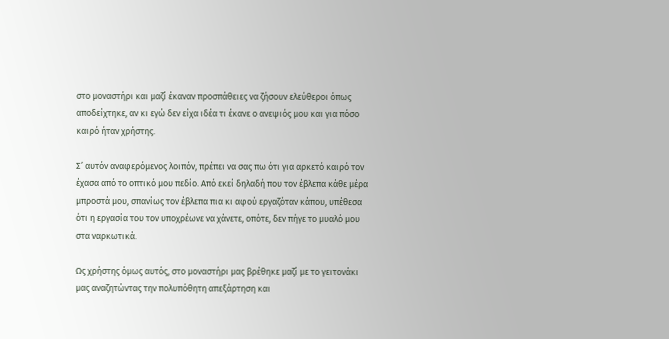στο μοναστήρι και μαζί έκαναν προσπάθειες να ζήσουν ελεύθεροι όπως αποδείχτηκε, αν κι εγώ δεν είχα ιδέα τι έκανε ο ανεψιός μου και για πόσο καιρό ήταν χρήστης.

Σ’ αυτόν αναφερόμενος λοιπόν, πρέπει να σας πω ότι για αρκετό καιρό τον έχασα από το οπτικό μου πεδίο. Από εκεί δηλαδή που τον έβλεπα κάθε μέρα μπροστά μου, σπανίως τον έβλεπα πια κι αφού εργαζόταν κάπου, υπέθεσα ότι η εργασία του τον υποχρέωνε να χάνετε, οπότε, δεν πήγε το μυαλό μου στα ναρκωτικά.

Ως χρήστης όμως αυτός, στο μοναστήρι μας βρέθηκε μαζί με το γειτονάκι μας αναζητώντας την πολυπόθητη απεξάρτηση και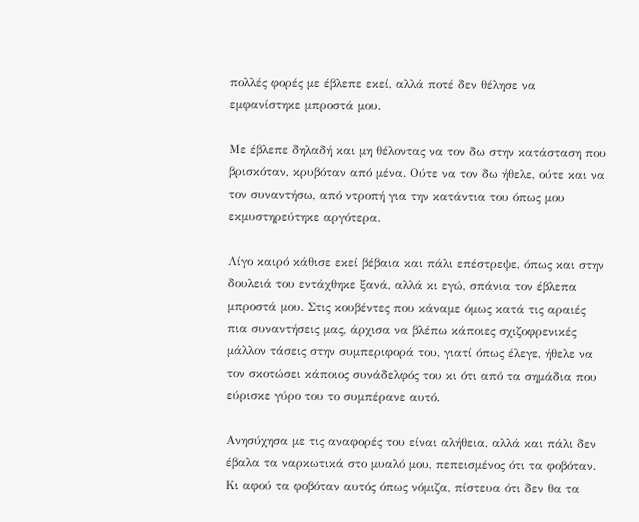πολλές φορές με έβλεπε εκεί, αλλά ποτέ δεν θέλησε να εμφανίστηκε μπροστά μου.

Με έβλεπε δηλαδή και μη θέλοντας να τον δω στην κατάσταση που βρισκόταν, κρυβόταν από μένα. Ούτε να τον δω ήθελε, ούτε και να τον συναντήσω, από ντροπή για την κατάντια του όπως μου εκμυστηρεύτηκε αργότερα.

Λίγο καιρό κάθισε εκεί βέβαια και πάλι επέστρεψε, όπως και στην δουλειά του εντάχθηκε ξανά, αλλά κι εγώ, σπάνια τον έβλεπα μπροστά μου. Στις κουβέντες που κάναμε όμως κατά τις αραιές πια συναντήσεις μας, άρχισα να βλέπω κάποιες σχιζοφρενικές μάλλον τάσεις στην συμπεριφορά του, γιατί όπως έλεγε, ήθελε να τον σκοτώσει κάποιος συνάδελφός του κι ότι από τα σημάδια που εύρισκε γύρο του το συμπέρανε αυτό.

Ανησύχησα με τις αναφορές του είναι αλήθεια, αλλά και πάλι δεν έβαλα τα ναρκωτικά στο μυαλό μου, πεπεισμένος ότι τα φοβόταν. Κι αφού τα φοβόταν αυτός όπως νόμιζα, πίστευα ότι δεν θα τα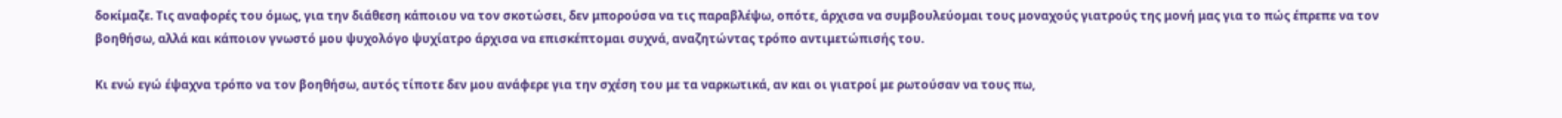δοκίμαζε. Τις αναφορές του όμως, για την διάθεση κάποιου να τον σκοτώσει, δεν μπορούσα να τις παραβλέψω, οπότε, άρχισα να συμβουλεύομαι τους μοναχούς γιατρούς της μονή μας για το πώς έπρεπε να τον βοηθήσω, αλλά και κάποιον γνωστό μου ψυχολόγο ψυχίατρο άρχισα να επισκέπτομαι συχνά, αναζητώντας τρόπο αντιμετώπισής του.

Κι ενώ εγώ έψαχνα τρόπο να τον βοηθήσω, αυτός τίποτε δεν μου ανάφερε για την σχέση του με τα ναρκωτικά, αν και οι γιατροί με ρωτούσαν να τους πω,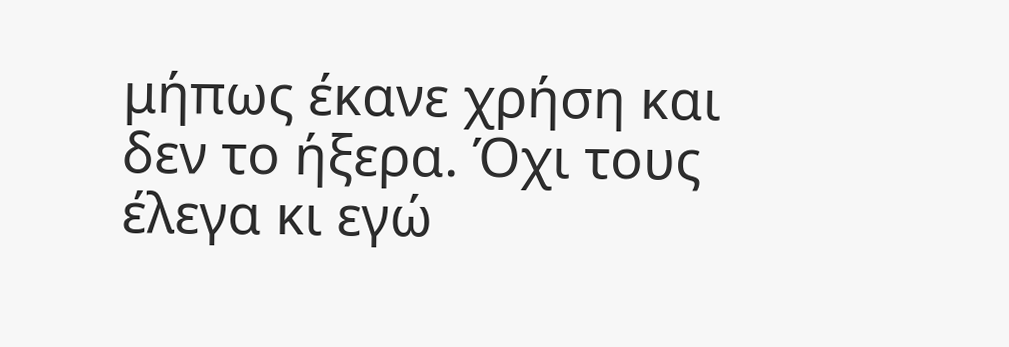μήπως έκανε χρήση και δεν το ήξερα. Όχι τους έλεγα κι εγώ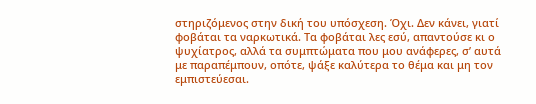στηριζόμενος στην δική του υπόσχεση. Όχι. Δεν κάνει, γιατί φοβάται τα ναρκωτικά. Τα φοβάται λες εσύ, απαντούσε κι ο ψυχίατρος, αλλά τα συμπτώματα που μου ανάφερες, σ’ αυτά με παραπέμπουν, οπότε, ψάξε καλύτερα το θέμα και μη τον εμπιστεύεσαι.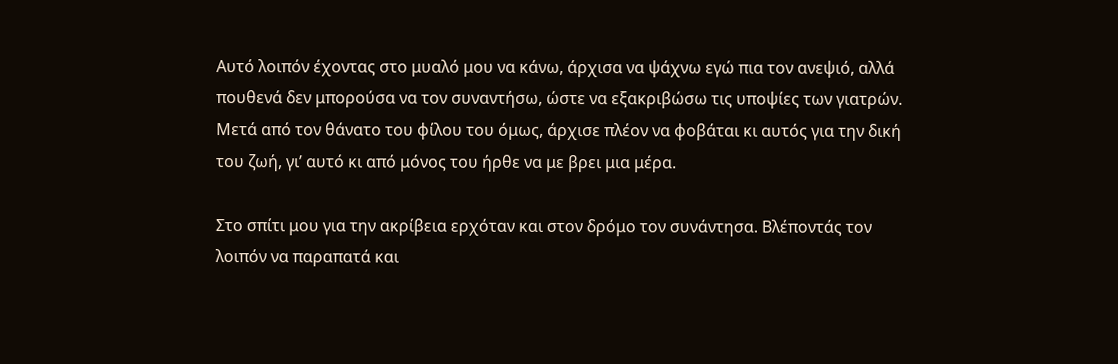Αυτό λοιπόν έχοντας στο μυαλό μου να κάνω, άρχισα να ψάχνω εγώ πια τον ανεψιό, αλλά πουθενά δεν μπορούσα να τον συναντήσω, ώστε να εξακριβώσω τις υποψίες των γιατρών. Μετά από τον θάνατο του φίλου του όμως, άρχισε πλέον να φοβάται κι αυτός για την δική του ζωή, γι’ αυτό κι από μόνος του ήρθε να με βρει μια μέρα.

Στο σπίτι μου για την ακρίβεια ερχόταν και στον δρόμο τον συνάντησα. Βλέποντάς τον λοιπόν να παραπατά και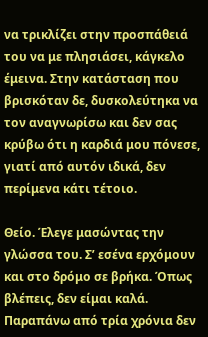να τρικλίζει στην προσπάθειά του να με πλησιάσει, κάγκελο έμεινα. Στην κατάσταση που βρισκόταν δε, δυσκολεύτηκα να τον αναγνωρίσω και δεν σας κρύβω ότι η καρδιά μου πόνεσε, γιατί από αυτόν ιδικά, δεν περίμενα κάτι τέτοιο.

Θείο. Έλεγε μασώντας την γλώσσα του. Σ’ εσένα ερχόμουν και στο δρόμο σε βρήκα. Όπως βλέπεις, δεν είμαι καλά. Παραπάνω από τρία χρόνια δεν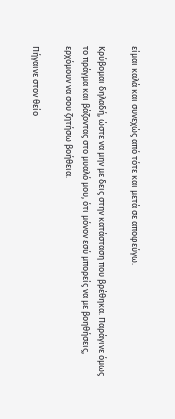είμαι καλά και συνεχώς από τότε και μετά σε αποφεύγω.

Κρύβομαι δηλαδή, ώστε να μην με δεις στην κατάσταση που βρέθηκα. Παράγινε όμως το πράγμα και βάζοντας στο μυαλό μου, ότι μόνον εσύ μπορείς να με βοηθήσεις, ερχόμουν να σου ζητήσω βοήθεια.

Πήγαινε στον θείο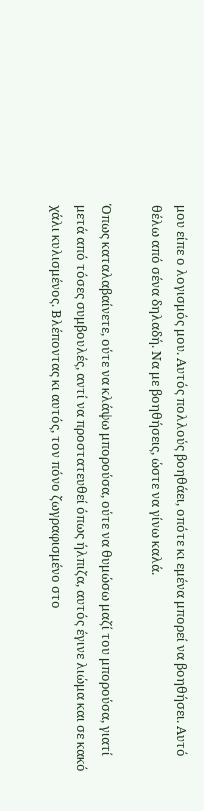μου είπε ο λογισμός μου. Αυτός πολλούς βοηθάει, οπότε κι εμένα μπορεί να βοηθήσει. Αυτό θέλω από σένα δηλαδή. Να με βοηθήσεις, ώστε να γίνω καλά.

Όπως καταλαβαίνετε, ούτε να κλάψω μπορούσα, ούτε να θυμώσω μαζί του μπορούσα, γιατί μετά από τόσες συμβουλές, αντί να προστατευθεί όπως ήλπιζα, αυτός έγινε λιώμα και σε κακό χάλι κυλισμένος. Βλέποντας κι αυτός, τον πόνο ζωγραφισμένο στο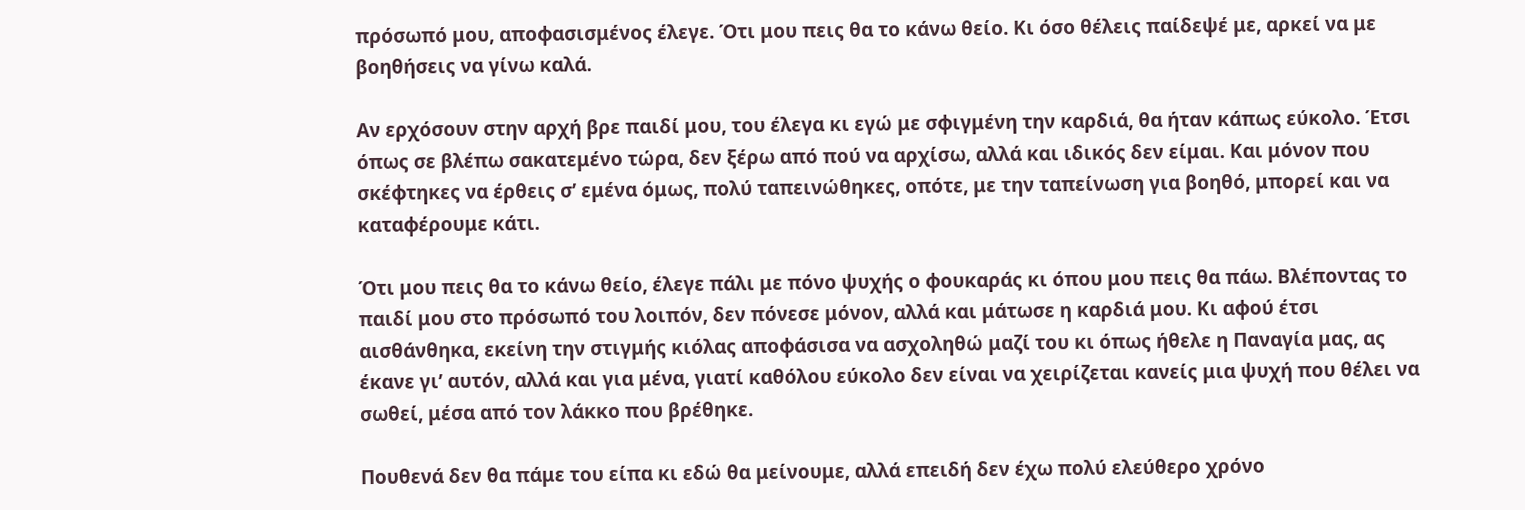πρόσωπό μου, αποφασισμένος έλεγε. Ότι μου πεις θα το κάνω θείο. Κι όσο θέλεις παίδεψέ με, αρκεί να με βοηθήσεις να γίνω καλά.

Αν ερχόσουν στην αρχή βρε παιδί μου, του έλεγα κι εγώ με σφιγμένη την καρδιά, θα ήταν κάπως εύκολο. Έτσι όπως σε βλέπω σακατεμένο τώρα, δεν ξέρω από πού να αρχίσω, αλλά και ιδικός δεν είμαι. Και μόνον που σκέφτηκες να έρθεις σ’ εμένα όμως, πολύ ταπεινώθηκες, οπότε, με την ταπείνωση για βοηθό, μπορεί και να καταφέρουμε κάτι.

Ότι μου πεις θα το κάνω θείο, έλεγε πάλι με πόνο ψυχής ο φουκαράς κι όπου μου πεις θα πάω. Βλέποντας το παιδί μου στο πρόσωπό του λοιπόν, δεν πόνεσε μόνον, αλλά και μάτωσε η καρδιά μου. Κι αφού έτσι αισθάνθηκα, εκείνη την στιγμής κιόλας αποφάσισα να ασχοληθώ μαζί του κι όπως ήθελε η Παναγία μας, ας έκανε γι’ αυτόν, αλλά και για μένα, γιατί καθόλου εύκολο δεν είναι να χειρίζεται κανείς μια ψυχή που θέλει να σωθεί, μέσα από τον λάκκο που βρέθηκε.

Πουθενά δεν θα πάμε του είπα κι εδώ θα μείνουμε, αλλά επειδή δεν έχω πολύ ελεύθερο χρόνο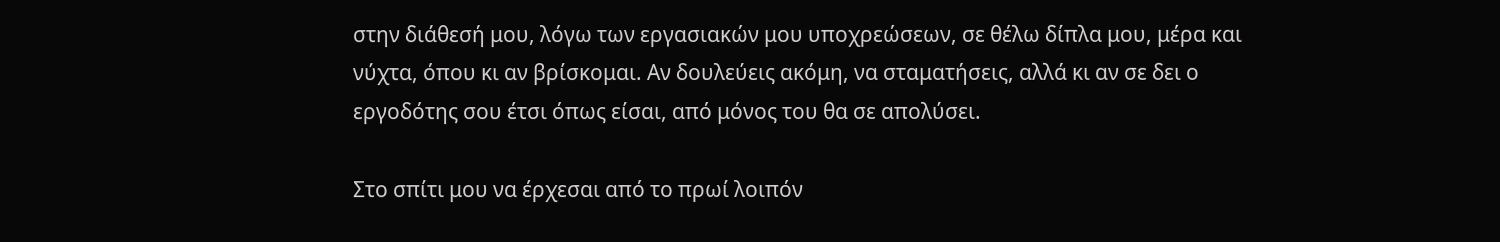στην διάθεσή μου, λόγω των εργασιακών μου υποχρεώσεων, σε θέλω δίπλα μου, μέρα και νύχτα, όπου κι αν βρίσκομαι. Αν δουλεύεις ακόμη, να σταματήσεις, αλλά κι αν σε δει ο εργοδότης σου έτσι όπως είσαι, από μόνος του θα σε απολύσει.

Στο σπίτι μου να έρχεσαι από το πρωί λοιπόν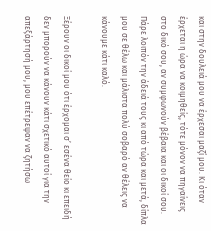και στην δουλειά μου να έρχεσαι μαζί μου. Κι όταν έρχεται η ώρα να κοιμηθείς, τότε μόνον να πηγαίνεις στο δικό σου, αν συμφωνούν βέβαια και οι δικοί σου. Πάρε λοιπόν την άδειά τους κι από τώρα και μετά, δίπλα μου σε θέλω και μάλιστα πολύ σοβαρό αν θέλεις να κάνουμε κάτι καλό.

Ξέρουν οι δικοί μου ότι έρχομαι σ’ εσένα θείο κι επειδή δεν μπορούν να κάνουν κάτι σχετικό αυτοί για την απεξάρτησή μου, μου επέτρεψαν να ζητήσω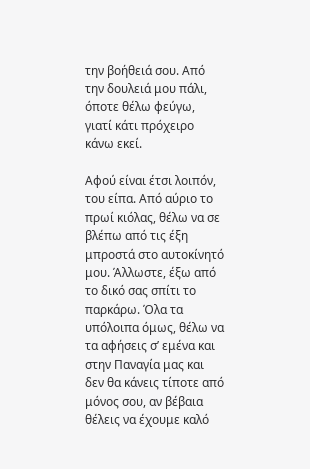την βοήθειά σου. Από την δουλειά μου πάλι, όποτε θέλω φεύγω, γιατί κάτι πρόχειρο κάνω εκεί.

Αφού είναι έτσι λοιπόν, του είπα. Από αύριο το πρωί κιόλας, θέλω να σε βλέπω από τις έξη μπροστά στο αυτοκίνητό μου. Άλλωστε, έξω από το δικό σας σπίτι το παρκάρω. Όλα τα υπόλοιπα όμως, θέλω να τα αφήσεις σ’ εμένα και στην Παναγία μας και δεν θα κάνεις τίποτε από μόνος σου, αν βέβαια θέλεις να έχουμε καλό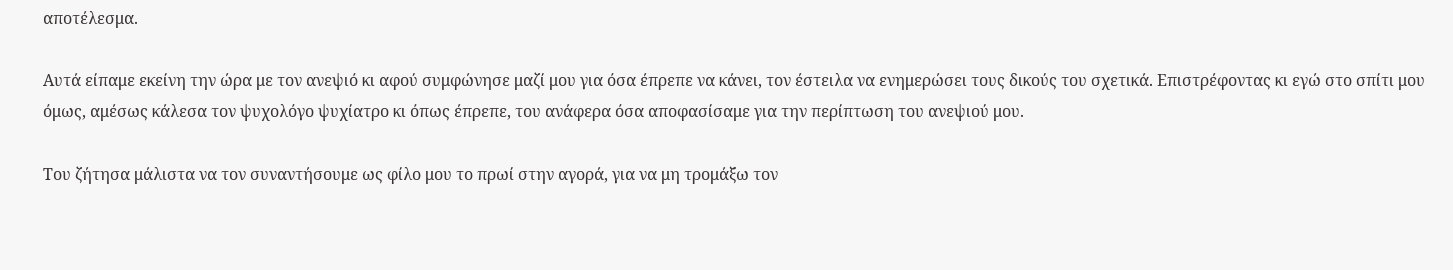αποτέλεσμα.

Αυτά είπαμε εκείνη την ώρα με τον ανεψιό κι αφού συμφώνησε μαζί μου για όσα έπρεπε να κάνει, τον έστειλα να ενημερώσει τους δικούς του σχετικά. Επιστρέφοντας κι εγώ στο σπίτι μου όμως, αμέσως κάλεσα τον ψυχολόγο ψυχίατρο κι όπως έπρεπε, του ανάφερα όσα αποφασίσαμε για την περίπτωση του ανεψιού μου.

Του ζήτησα μάλιστα να τον συναντήσουμε ως φίλο μου το πρωί στην αγορά, για να μη τρομάξω τον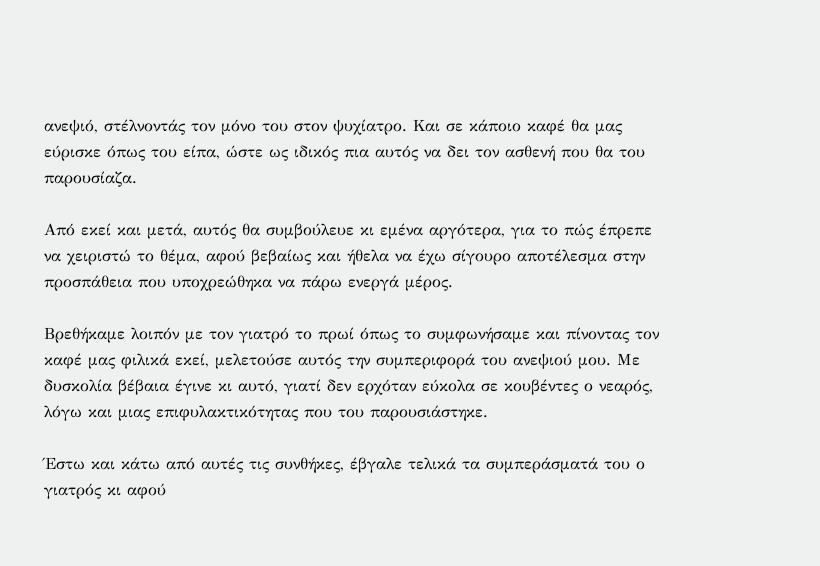ανεψιό, στέλνοντάς τον μόνο του στον ψυχίατρο. Και σε κάποιο καφέ θα μας εύρισκε όπως του είπα, ώστε ως ιδικός πια αυτός να δει τον ασθενή που θα του παρουσίαζα.

Από εκεί και μετά, αυτός θα συμβούλευε κι εμένα αργότερα, για το πώς έπρεπε να χειριστώ το θέμα, αφού βεβαίως και ήθελα να έχω σίγουρο αποτέλεσμα στην προσπάθεια που υποχρεώθηκα να πάρω ενεργά μέρος.

Βρεθήκαμε λοιπόν με τον γιατρό το πρωί όπως το συμφωνήσαμε και πίνοντας τον καφέ μας φιλικά εκεί, μελετούσε αυτός την συμπεριφορά του ανεψιού μου. Με δυσκολία βέβαια έγινε κι αυτό, γιατί δεν ερχόταν εύκολα σε κουβέντες ο νεαρός, λόγω και μιας επιφυλακτικότητας που του παρουσιάστηκε.

Έστω και κάτω από αυτές τις συνθήκες, έβγαλε τελικά τα συμπεράσματά του ο γιατρός κι αφού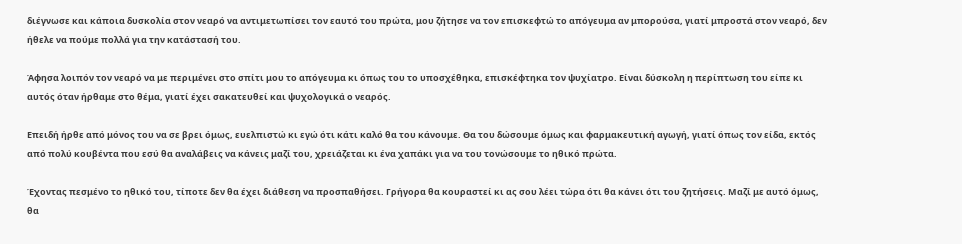διέγνωσε και κάποια δυσκολία στον νεαρό να αντιμετωπίσει τον εαυτό του πρώτα, μου ζήτησε να τον επισκεφτώ το απόγευμα αν μπορούσα, γιατί μπροστά στον νεαρό, δεν ήθελε να πούμε πολλά για την κατάστασή του.

Άφησα λοιπόν τον νεαρό να με περιμένει στο σπίτι μου το απόγευμα κι όπως του το υποσχέθηκα, επισκέφτηκα τον ψυχίατρο. Είναι δύσκολη η περίπτωση του είπε κι αυτός όταν ήρθαμε στο θέμα, γιατί έχει σακατευθεί και ψυχολογικά ο νεαρός.

Επειδή ήρθε από μόνος του να σε βρει όμως, ευελπιστώ κι εγώ ότι κάτι καλό θα του κάνουμε. Θα του δώσουμε όμως και φαρμακευτική αγωγή, γιατί όπως τον είδα, εκτός από πολύ κουβέντα που εσύ θα αναλάβεις να κάνεις μαζί του, χρειάζεται κι ένα χαπάκι για να του τονώσουμε το ηθικό πρώτα.

Έχοντας πεσμένο το ηθικό του, τίποτε δεν θα έχει διάθεση να προσπαθήσει. Γρήγορα θα κουραστεί κι ας σου λέει τώρα ότι θα κάνει ότι του ζητήσεις. Μαζί με αυτό όμως, θα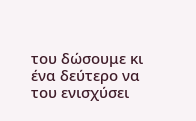του δώσουμε κι ένα δεύτερο να του ενισχύσει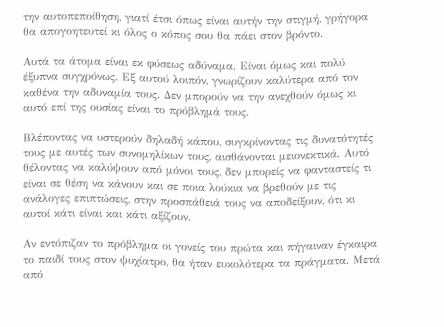την αυτοπεποίθηση, γιατί έτσι όπως είναι αυτήν την στιγμή, γρήγορα θα απογοητευτεί κι όλος ο κόπος σου θα πάει στον βρόντο.

Αυτά τα άτομα είναι εκ φύσεως αδύναμα. Είναι όμως και πολύ έξυπνα συγχρόνως. Εξ αυτού λοιπόν, γνωρίζουν καλύτερα από τον καθένα την αδυναμία τους. Δεν μπορούν να την ανεχθούν όμως κι αυτό επί της ουσίας είναι το πρόβλημά τους.

Βλέποντας να υστερούν δηλαδή κάπου, συγκρίνοντας τις δυνατότητές τους με αυτές των συνομηλίκων τους, αισθάνονται μειονεκτικά. Αυτό θέλοντας να καλύψουν από μόνοι τους, δεν μπορείς να φανταστείς τι είναι σε θέση να κάνουν και σε ποια λούκια να βρεθούν με τις ανάλογες επιπτώσεις, στην προσπάθειά τους να αποδείξουν, ότι κι αυτοί κάτι είναι και κάτι αξίζουν.

Αν εντόπιζαν το πρόβλημα οι γονείς του πρώτα και πήγαιναν έγκαιρα το παιδί τους στον ψυχίατρο, θα ήταν ευκολότερα τα πράγματα. Μετά από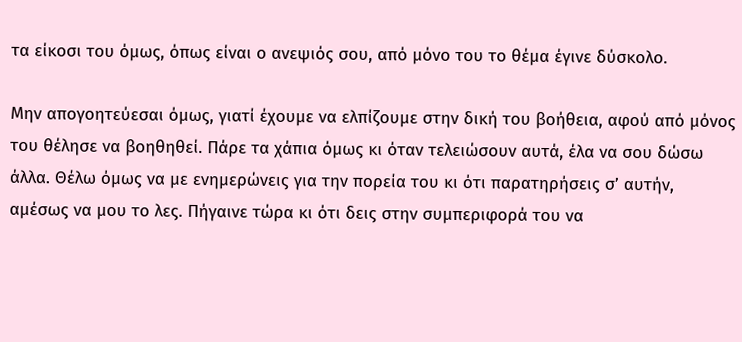τα είκοσι του όμως, όπως είναι ο ανεψιός σου, από μόνο του το θέμα έγινε δύσκολο.

Μην απογοητεύεσαι όμως, γιατί έχουμε να ελπίζουμε στην δική του βοήθεια, αφού από μόνος του θέλησε να βοηθηθεί. Πάρε τα χάπια όμως κι όταν τελειώσουν αυτά, έλα να σου δώσω άλλα. Θέλω όμως να με ενημερώνεις για την πορεία του κι ότι παρατηρήσεις σ’ αυτήν, αμέσως να μου το λες. Πήγαινε τώρα κι ότι δεις στην συμπεριφορά του να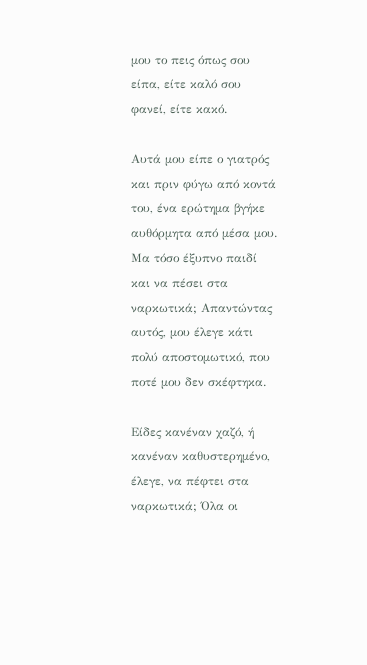μου το πεις όπως σου είπα, είτε καλό σου φανεί, είτε κακό.

Αυτά μου είπε ο γιατρός και πριν φύγω από κοντά του, ένα ερώτημα βγήκε αυθόρμητα από μέσα μου. Μα τόσο έξυπνο παιδί και να πέσει στα ναρκωτικά; Απαντώντας αυτός, μου έλεγε κάτι πολύ αποστομωτικό, που ποτέ μου δεν σκέφτηκα.

Είδες κανέναν χαζό, ή κανέναν καθυστερημένο, έλεγε, να πέφτει στα ναρκωτικά; Όλα οι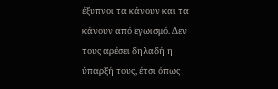έξυπνοι τα κάνουν και τα κάνουν από εγωισμό. Δεν τους αρέσει δηλαδή η ύπαρξή τους, έτσι όπως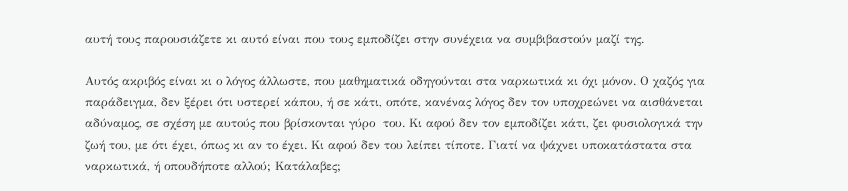αυτή τους παρουσιάζετε κι αυτό είναι που τους εμποδίζει στην συνέχεια να συμβιβαστούν μαζί της.

Αυτός ακριβός είναι κι ο λόγος άλλωστε, που μαθηματικά οδηγούνται στα ναρκωτικά κι όχι μόνον. Ο χαζός για παράδειγμα, δεν ξέρει ότι υστερεί κάπου, ή σε κάτι, οπότε, κανένας λόγος δεν τον υποχρεώνει να αισθάνεται αδύναμος, σε σχέση με αυτούς που βρίσκονται γύρο  του. Κι αφού δεν τον εμποδίζει κάτι, ζει φυσιολογικά την ζωή του, με ότι έχει, όπως κι αν το έχει. Κι αφού δεν του λείπει τίποτε. Γιατί να ψάχνει υποκατάστατα στα ναρκωτικά, ή οπουδήποτε αλλού; Κατάλαβες;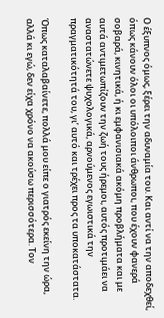Ο έξυπνος όμως, ξέρει την αδυναμία του. Και αντί να την αποδεχθεί, όπως κάνουν όλοι οι υπόλοιποι άνθρωποι, που έχουν φανερά σοβαρά, κινητικά, ή κι εμφανισιακά ακόμη προβλήματα και με αυτά αντιμετωπίζουν την ζωή τους ήρεμοι, αυτός προτιμάει να αναστατώνετε ψυχολογικά, αρνούμενος εγωιστικά την πραγματικότητά του, γι’ αυτό και τρέχει προς τα υποκατάστατα.

Όπως καταλαβαίνετε, πολλά μου είπε ο γιατρός εκείνη την ώρα, αλλά κι εγώ, δεν είχα χρόνο να ακούσω περισσότερα. Τον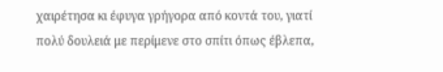χαιρέτησα κι έφυγα γρήγορα από κοντά του, γιατί πολύ δουλειά με περίμενε στο σπίτι όπως έβλεπα,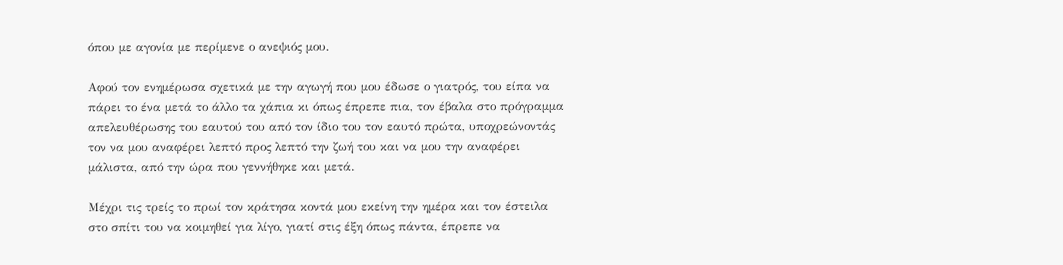όπου με αγονία με περίμενε ο ανεψιός μου.

Αφού τον ενημέρωσα σχετικά με την αγωγή που μου έδωσε ο γιατρός, του είπα να πάρει το ένα μετά το άλλο τα χάπια κι όπως έπρεπε πια, τον έβαλα στο πρόγραμμα απελευθέρωσης του εαυτού του από τον ίδιο του τον εαυτό πρώτα, υποχρεώνοντάς τον να μου αναφέρει λεπτό προς λεπτό την ζωή του και να μου την αναφέρει μάλιστα, από την ώρα που γεννήθηκε και μετά.

Μέχρι τις τρείς το πρωί τον κράτησα κοντά μου εκείνη την ημέρα και τον έστειλα στο σπίτι του να κοιμηθεί για λίγο, γιατί στις έξη όπως πάντα, έπρεπε να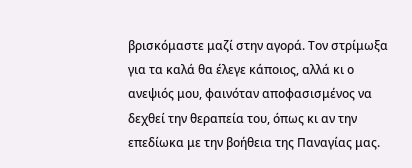βρισκόμαστε μαζί στην αγορά. Τον στρίμωξα για τα καλά θα έλεγε κάποιος, αλλά κι ο ανεψιός μου, φαινόταν αποφασισμένος να δεχθεί την θεραπεία του, όπως κι αν την επεδίωκα με την βοήθεια της Παναγίας μας.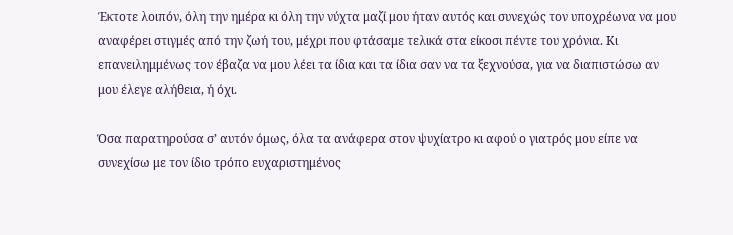Έκτοτε λοιπόν, όλη την ημέρα κι όλη την νύχτα μαζί μου ήταν αυτός και συνεχώς τον υποχρέωνα να μου αναφέρει στιγμές από την ζωή του, μέχρι που φτάσαμε τελικά στα είκοσι πέντε του χρόνια. Κι επανειλημμένως τον έβαζα να μου λέει τα ίδια και τα ίδια σαν να τα ξεχνούσα, για να διαπιστώσω αν μου έλεγε αλήθεια, ή όχι.

Όσα παρατηρούσα σ’ αυτόν όμως, όλα τα ανάφερα στον ψυχίατρο κι αφού ο γιατρός μου είπε να συνεχίσω με τον ίδιο τρόπο ευχαριστημένος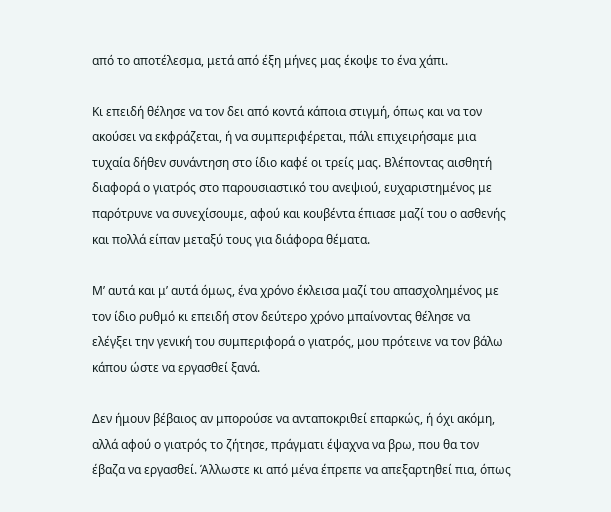από το αποτέλεσμα, μετά από έξη μήνες μας έκοψε το ένα χάπι.

Κι επειδή θέλησε να τον δει από κοντά κάποια στιγμή, όπως και να τον ακούσει να εκφράζεται, ή να συμπεριφέρεται, πάλι επιχειρήσαμε μια τυχαία δήθεν συνάντηση στο ίδιο καφέ οι τρείς μας. Βλέποντας αισθητή διαφορά ο γιατρός στο παρουσιαστικό του ανεψιού, ευχαριστημένος με παρότρυνε να συνεχίσουμε, αφού και κουβέντα έπιασε μαζί του ο ασθενής και πολλά είπαν μεταξύ τους για διάφορα θέματα.

Μ’ αυτά και μ’ αυτά όμως, ένα χρόνο έκλεισα μαζί του απασχολημένος με τον ίδιο ρυθμό κι επειδή στον δεύτερο χρόνο μπαίνοντας θέλησε να ελέγξει την γενική του συμπεριφορά ο γιατρός, μου πρότεινε να τον βάλω κάπου ώστε να εργασθεί ξανά.

Δεν ήμουν βέβαιος αν μπορούσε να ανταποκριθεί επαρκώς, ή όχι ακόμη, αλλά αφού ο γιατρός το ζήτησε, πράγματι έψαχνα να βρω, που θα τον έβαζα να εργασθεί. Άλλωστε κι από μένα έπρεπε να απεξαρτηθεί πια, όπως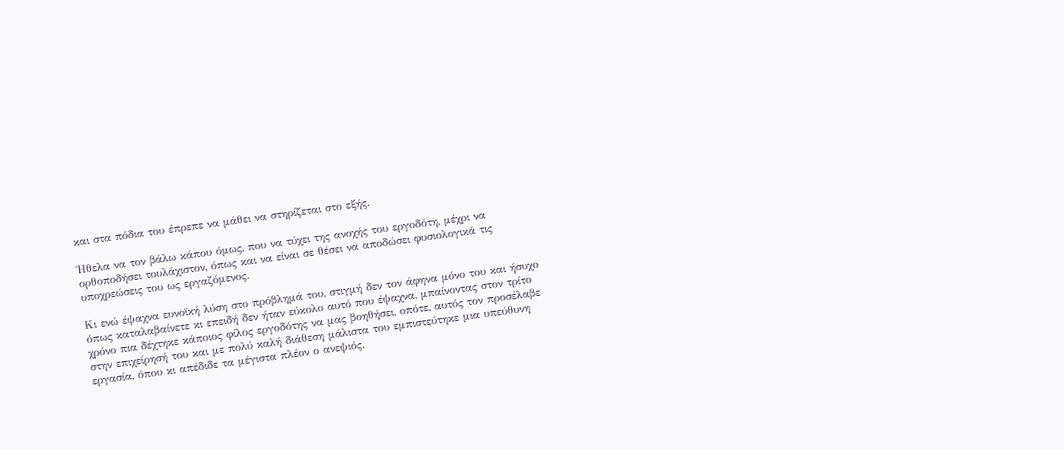και στα πόδια του έπρεπε να μάθει να στηρίζεται στο εξής.

Ήθελα να τον βάλω κάπου όμως, που να τύχει της ανοχής του εργοδότη, μέχρι να ορθοποδήσει τουλάχιστον, όπως και να είναι σε θέσει να αποδώσει φυσιολογικά τις υποχρεώσεις του ως εργαζόμενος.

Κι ενώ έψαχνα ευνοϊκή λύση στο πρόβλημά του, στιγμή δεν τον άφηνα μόνο του και ήσυχο όπως καταλαβαίνετε κι επειδή δεν ήταν εύκολο αυτό που έψαχνα, μπαίνοντας στον τρίτο χρόνο πια δέχτηκε κάποιος φίλος εργοδότης να μας βοηθήσει, οπότε, αυτός τον προσέλαβε στην επιχείρησή του και με πολύ καλή διάθεση μάλιστα του εμπιστεύτηκε μια υπεύθυνη εργασία, όπου κι απέδιδε τα μέγιστα πλέον ο ανεψιός.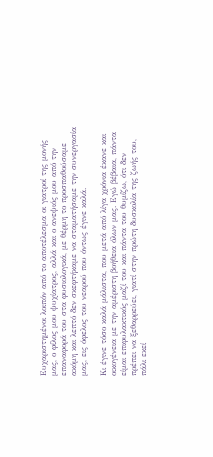Ευχαριστημένοι λοιπόν από το αποτέλεσμα οι γιατροί της μονής μας, ο φίλος μου ψυχίατρος, αλλά και ο ανεψιός μου από την επαναφορά του στα φυσιολογικά, με θέρμη το προσπαθούσαμε ακόμη και λεπτό δεν σκεφτήκαμε να σταματήσαμε την συνεργασία μας, εις όφελος του νεαρού που όντως έγινε καλά.

Κι έγινε τόσο καλά μάλιστα, που μετά από λίγα χρόνια έκανε και οικογένεια με την αμέριστη βοήθεια όλων μας. Εγώ βέβαια, πάντα είμαι επιφυλακτικός μαζί του και πάντα του θυμίζω, ότι δεν πρέπει να ξεθαρρεύει, γιατί στην πρώτη δυσκολία της ζωής του, πάλι εκεί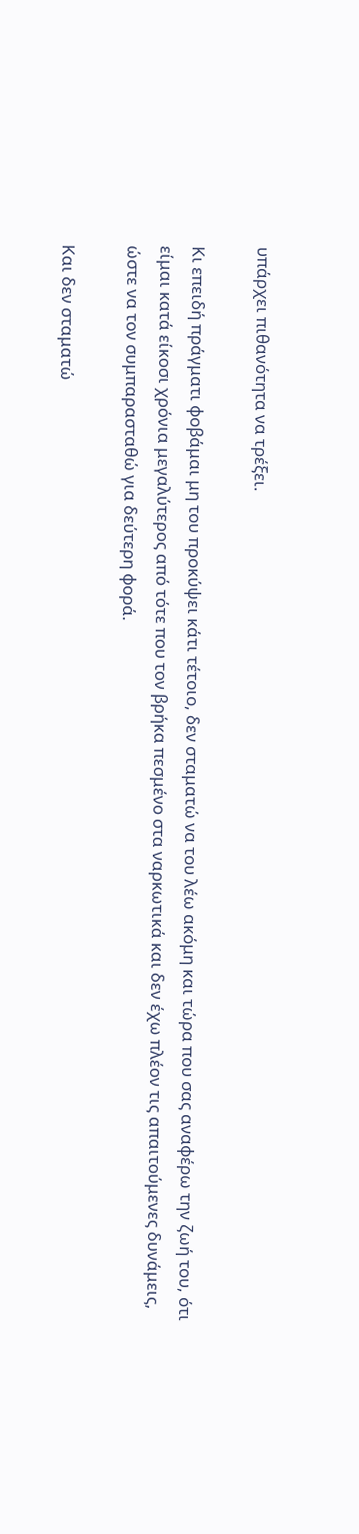υπάρχει πιθανότητα να τρέξει.

Κι επειδή πράγματι φοβάμαι μη του προκύψει κάτι τέτοιο, δεν σταματώ να του λέω ακόμη και τώρα που σας αναφέρω την ζωή του, ότι είμαι κατά είκοσι χρόνια μεγαλύτερος από τότε που τον βρήκα πεσμένο στα ναρκωτικά και δεν έχω πλέον τις απαιτούμενες δυνάμεις, ώστε να τον συμπαρασταθώ για δεύτερη φορά.

Και δεν σταματώ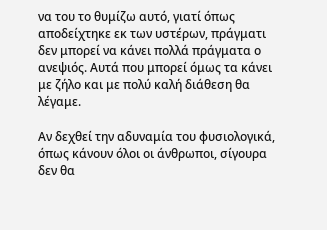να του το θυμίζω αυτό, γιατί όπως αποδείχτηκε εκ των υστέρων, πράγματι δεν μπορεί να κάνει πολλά πράγματα ο ανεψιός. Αυτά που μπορεί όμως τα κάνει με ζήλο και με πολύ καλή διάθεση θα λέγαμε.

Αν δεχθεί την αδυναμία του φυσιολογικά, όπως κάνουν όλοι οι άνθρωποι, σίγουρα δεν θα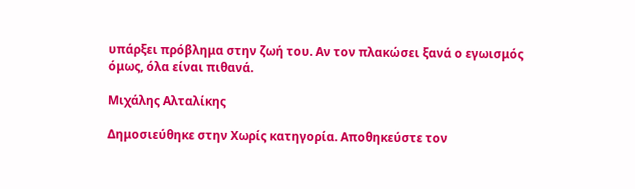υπάρξει πρόβλημα στην ζωή του. Αν τον πλακώσει ξανά ο εγωισμός όμως, όλα είναι πιθανά.

Μιχάλης Αλταλίκης

Δημοσιεύθηκε στην Χωρίς κατηγορία. Αποθηκεύστε τον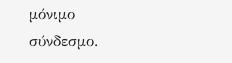μόνιμο σύνδεσμο.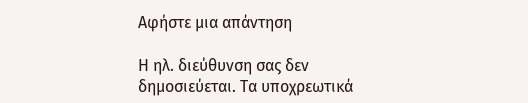Αφήστε μια απάντηση

Η ηλ. διεύθυνση σας δεν δημοσιεύεται. Τα υποχρεωτικά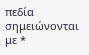πεδία σημειώνονται με *